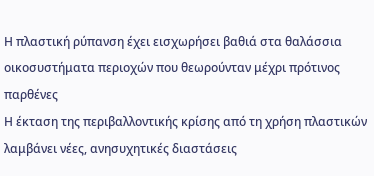Η πλαστική ρύπανση έχει εισχωρήσει βαθιά στα θαλάσσια οικοσυστήματα περιοχών που θεωρούνταν μέχρι πρότινος παρθένες
Η έκταση της περιβαλλοντικής κρίσης από τη χρήση πλαστικών λαμβάνει νέες, ανησυχητικές διαστάσεις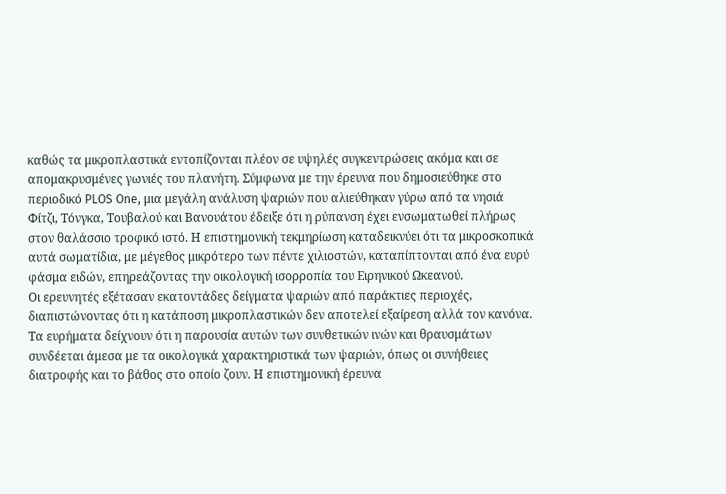καθώς τα μικροπλαστικά εντοπίζονται πλέον σε υψηλές συγκεντρώσεις ακόμα και σε απομακρυσμένες γωνιές του πλανήτη. Σύμφωνα με την έρευνα που δημοσιεύθηκε στο περιοδικό PLOS One, μια μεγάλη ανάλυση ψαριών που αλιεύθηκαν γύρω από τα νησιά Φίτζι, Τόνγκα, Τουβαλού και Βανουάτου έδειξε ότι η ρύπανση έχει ενσωματωθεί πλήρως στον θαλάσσιο τροφικό ιστό. Η επιστημονική τεκμηρίωση καταδεικνύει ότι τα μικροσκοπικά αυτά σωματίδια, με μέγεθος μικρότερο των πέντε χιλιοστών, καταπίπτονται από ένα ευρύ φάσμα ειδών, επηρεάζοντας την οικολογική ισορροπία του Ειρηνικού Ωκεανού.
Οι ερευνητές εξέτασαν εκατοντάδες δείγματα ψαριών από παράκτιες περιοχές, διαπιστώνοντας ότι η κατάποση μικροπλαστικών δεν αποτελεί εξαίρεση αλλά τον κανόνα. Τα ευρήματα δείχνουν ότι η παρουσία αυτών των συνθετικών ινών και θραυσμάτων συνδέεται άμεσα με τα οικολογικά χαρακτηριστικά των ψαριών, όπως οι συνήθειες διατροφής και το βάθος στο οποίο ζουν. Η επιστημονική έρευνα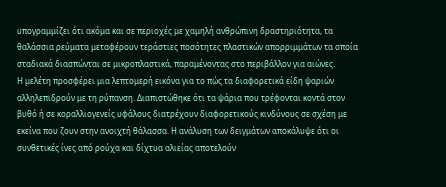υπογραμμίζει ότι ακόμα και σε περιοχές με χαμηλή ανθρώπινη δραστηριότητα, τα θαλάσσια ρεύματα μεταφέρουν τεράστιες ποσότητες πλαστικών απορριμμάτων τα οποία σταδιακά διασπώνται σε μικροπλαστικά, παραμένοντας στο περιβάλλον για αιώνες.
Η μελέτη προσφέρει μια λεπτομερή εικόνα για το πώς τα διαφορετικά είδη ψαριών αλληλεπιδρούν με τη ρύπανση. Διαπιστώθηκε ότι τα ψάρια που τρέφονται κοντά στον βυθό ή σε κοραλλιογενείς υφάλους διατρέχουν διαφορετικούς κινδύνους σε σχέση με εκείνα που ζουν στην ανοιχτή θάλασσα. Η ανάλυση των δειγμάτων αποκάλυψε ότι οι συνθετικές ίνες από ρούχα και δίχτυα αλιείας αποτελούν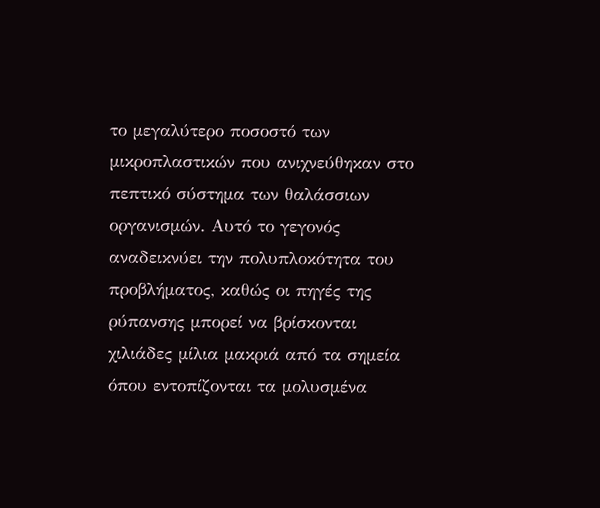το μεγαλύτερο ποσοστό των μικροπλαστικών που ανιχνεύθηκαν στο πεπτικό σύστημα των θαλάσσιων οργανισμών. Αυτό το γεγονός αναδεικνύει την πολυπλοκότητα του προβλήματος, καθώς οι πηγές της ρύπανσης μπορεί να βρίσκονται χιλιάδες μίλια μακριά από τα σημεία όπου εντοπίζονται τα μολυσμένα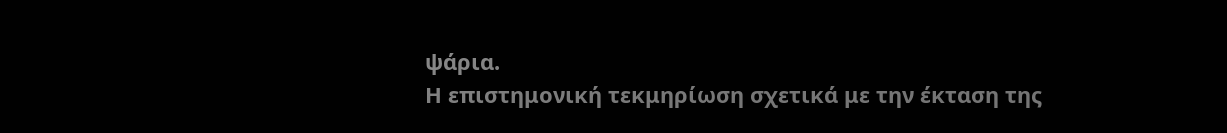ψάρια.
Η επιστημονική τεκμηρίωση σχετικά με την έκταση της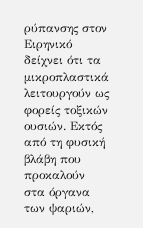ρύπανσης στον Ειρηνικό δείχνει ότι τα μικροπλαστικά λειτουργούν ως φορείς τοξικών ουσιών. Εκτός από τη φυσική βλάβη που προκαλούν στα όργανα των ψαριών,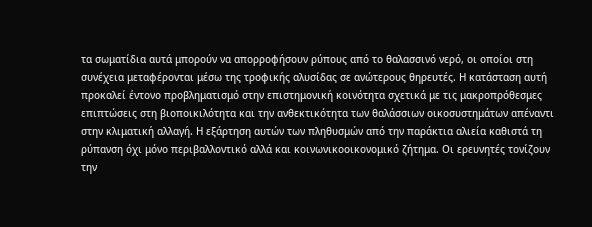τα σωματίδια αυτά μπορούν να απορροφήσουν ρύπους από το θαλασσινό νερό, οι οποίοι στη συνέχεια μεταφέρονται μέσω της τροφικής αλυσίδας σε ανώτερους θηρευτές. Η κατάσταση αυτή προκαλεί έντονο προβληματισμό στην επιστημονική κοινότητα σχετικά με τις μακροπρόθεσμες επιπτώσεις στη βιοποικιλότητα και την ανθεκτικότητα των θαλάσσιων οικοσυστημάτων απέναντι στην κλιματική αλλαγή. Η εξάρτηση αυτών των πληθυσμών από την παράκτια αλιεία καθιστά τη ρύπανση όχι μόνο περιβαλλοντικό αλλά και κοινωνικοοικονομικό ζήτημα. Οι ερευνητές τονίζουν την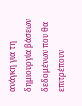ανάγκη για τη δημιουργία βάσεων δεδομένων που θα επιτρέπουν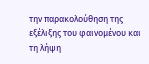την παρακολούθηση της εξέλιξης του φαινομένου και τη λήψη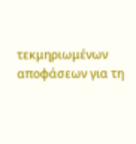τεκμηριωμένων αποφάσεων για τη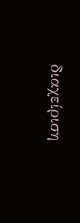διαχείριση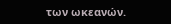των ωκεανών.